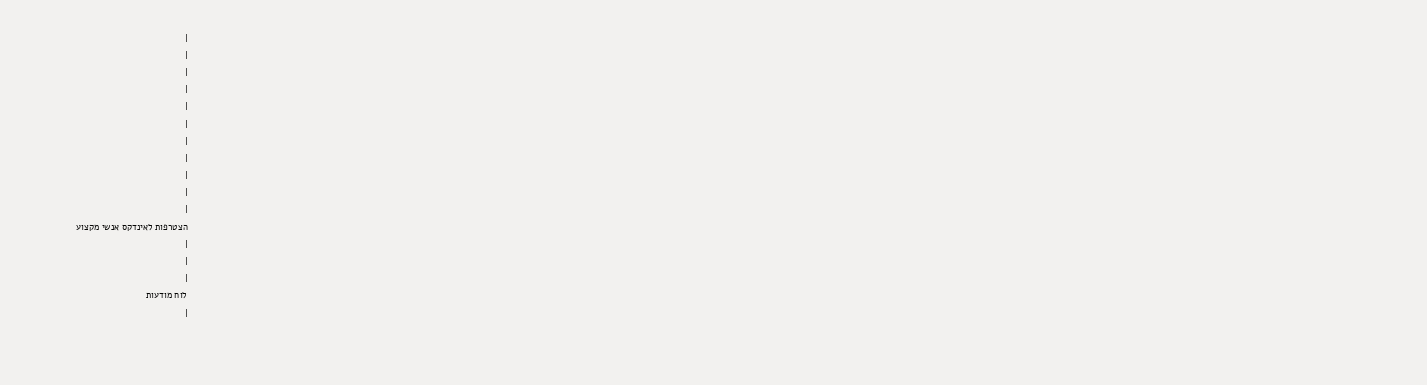|
|
|
|
|
|
|
|
|
|
|
הצטרפות לאינדקס אנשי מקצוע
|
|
|
לוח מודעות
|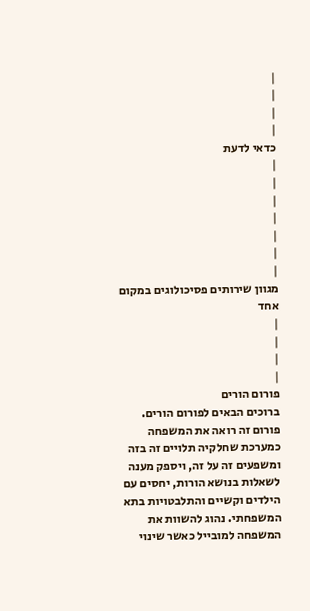|
|
|
|
כדאי לדעת
|
|
|
|
|
|
|
מגוון שירותים פסיכולוגים במקום אחד
|
|
|
|
פורום הורים
ברוכים הבאים לפורום הורים. פורום זה רואה את המשפחה כמערכת שחלקיה תלויים זה בזה ומשפעים זה על זה, ויספק מענה לשאלות בנושא הורות, יחסים עם הילדים וקשיים והתלבטויות בתא המשפחתי. נהוג להשוות את המשפחה למובייל כאשר שינוי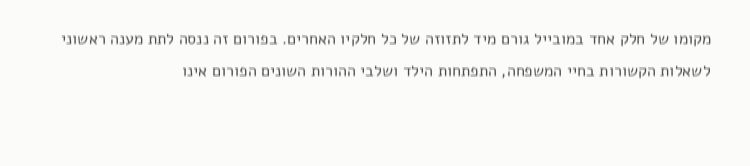מקומו של חלק אחד במובייל גורם מיד לתזוזה של כל חלקיו האחרים. בפורום זה ננסה לתת מענה ראשוני לשאלות הקשורות בחיי המשפחה, התפתחות הילד ושלבי ההורות השונים הפורום אינו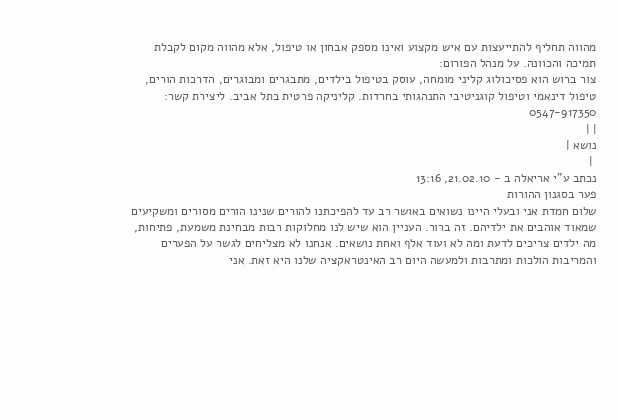מהווה תחליף להתייעצות עם איש מקצוע ואינו מספק אבחון או טיפול, אלא מהווה מקום לקבלת תמיכה והכוונה. על מנהל הפורום:
צור ברוש הוא פסיכולוג קליני מומחה, עוסק בטיפול בילדים, מתבגרים ומבוגרים, הדרכות הורים, טיפול דינאמי וטיפול קוגניטיבי התנהגותי בחרדות. קליניקה פרטית בתל אביב. ליצירת קשר: 0547-917350
| |
נושא |
 |
נכתב ע"י אריאלה ב - 21.02.10, 13:16
פער בסגנון ההורות
שלום חמדת אני ובעלי היינו נשואים באושר רב עד להפיכתנו להורים שנינו הורים מסורים ומשקיעים שמאוד אוהבים את ילדיהם. זה ברור. העניין הוא שיש לנו מחלוקות רבות מבחינת משמעת, פתיחות, מה ילדים צריכים לדעת ומה לא ועוד אלף ואחת נושאים. אנחנו לא מצליחים לגשר על הפערים והמריבות הולכות ומתרבות ולמעשה היום רב האינטראקציה שלנו היא זאת. אני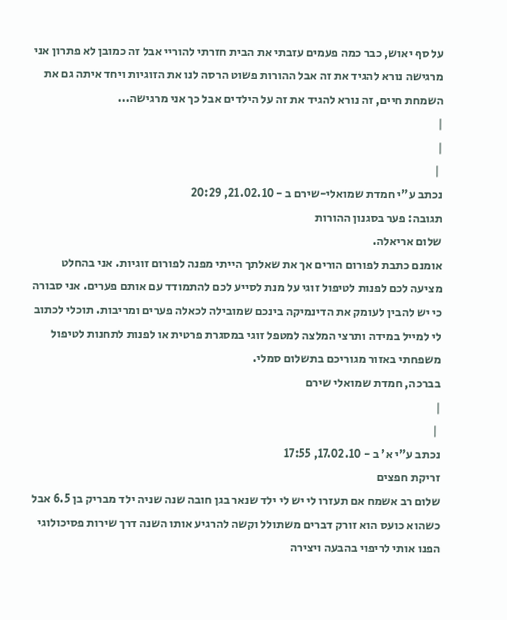על סף יאוש, כבר כמה פעמים עזבתי את הבית חזרתי להוריי אבל זה כמובן לא פתרון אני מרגישה נורא להגיד את זה אבל ההורות פשוט הרסה לנו את הזוגיות ויחד איתה גם את השמחת חיים, זה נורא להגיד את זה על הילדים אבל כך אני מרגישה...
|
|
 |
נכתב ע"י חמדת שמואלי-שירם ב - 21.02.10, 20:29
תגובה: פער בסגנון ההורות
שלום אריאלה.
אומנם כתבת לפורום הורים אך את שאלתך הייתי מפנה לפורום זוגיות. אני בהחלט מציעה לכם לפנות לטיפול זוגי על מנת לסייע לכם להתמודד עם אותם פערים. אני סבורה כי יש להבין לעומק את הדינמיקה בינכם שמובילה לכאלה פערים ומריבות. תוכלי לכתוב לי למייל במידה ותרצי המלצה למטפל זוגי במסגרת פרטית או לפנות לתחנות לטיפול משפחתי באזור מגוריכם בתשלום סמלי.
בברכה, חמדת שמואלי שירם
|
 |
נכתב ע"י א' ב - 17.02.10, 17:55
זריקת חפצים
שלום רב אשמח אם תעזרו לי יש לי ילד שנאר בגן חובה שנה שניה ילד מבריק בן 6.5 אבל כשהוא כועס הוא זורק דברים משתולל וקשה להרגיע אותו השנה דרך שירות פסיכולוגי הפנו אותי לריפוי בהבעה ויצירה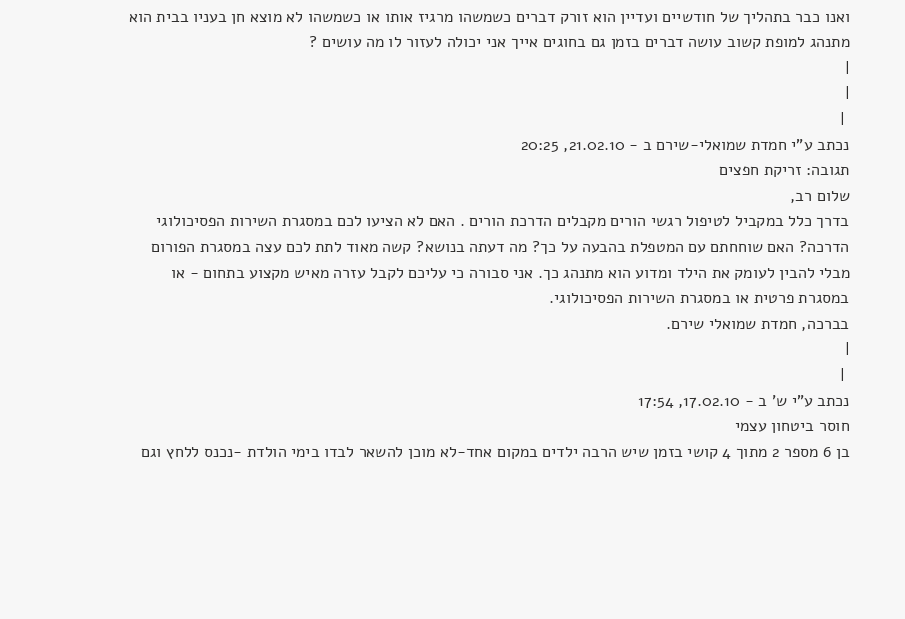ואנו כבר בתהליך של חודשיים ועדיין הוא זורק דברים כשמשהו מרגיז אותו או כשמשהו לא מוצא חן בעניו בבית הוא מתנהג למופת קשוב עושה דברים בזמן גם בחוגים אייך אני יכולה לעזור לו מה עושים ?
|
|
 |
נכתב ע"י חמדת שמואלי-שירם ב - 21.02.10, 20:25
תגובה: זריקת חפצים
שלום רב,
בדרך כלל במקביל לטיפול רגשי הורים מקבלים הדרכת הורים . האם לא הציעו לכם במסגרת השירות הפסיכולוגי הדרכה? האם שוחחתם עם המטפלת בהבעה על כך? מה דעתה בנושא? קשה מאוד לתת לכם עצה במסגרת הפורום מבלי להבין לעומק את הילד ומדוע הוא מתנהג כך. אני סבורה כי עליכם לקבל עזרה מאיש מקצוע בתחום - או במסגרת פרטית או במסגרת השירות הפסיכולוגי.
בברכה, חמדת שמואלי שירם.
|
 |
נכתב ע"י ש' ב - 17.02.10, 17:54
חוסר ביטחון עצמי
בן 6 מספר 2 מתוך 4 קושי בזמן שיש הרבה ילדים במקום אחד-לא מוכן להשאר לבדו בימי הולדת -נכנס ללחץ וגם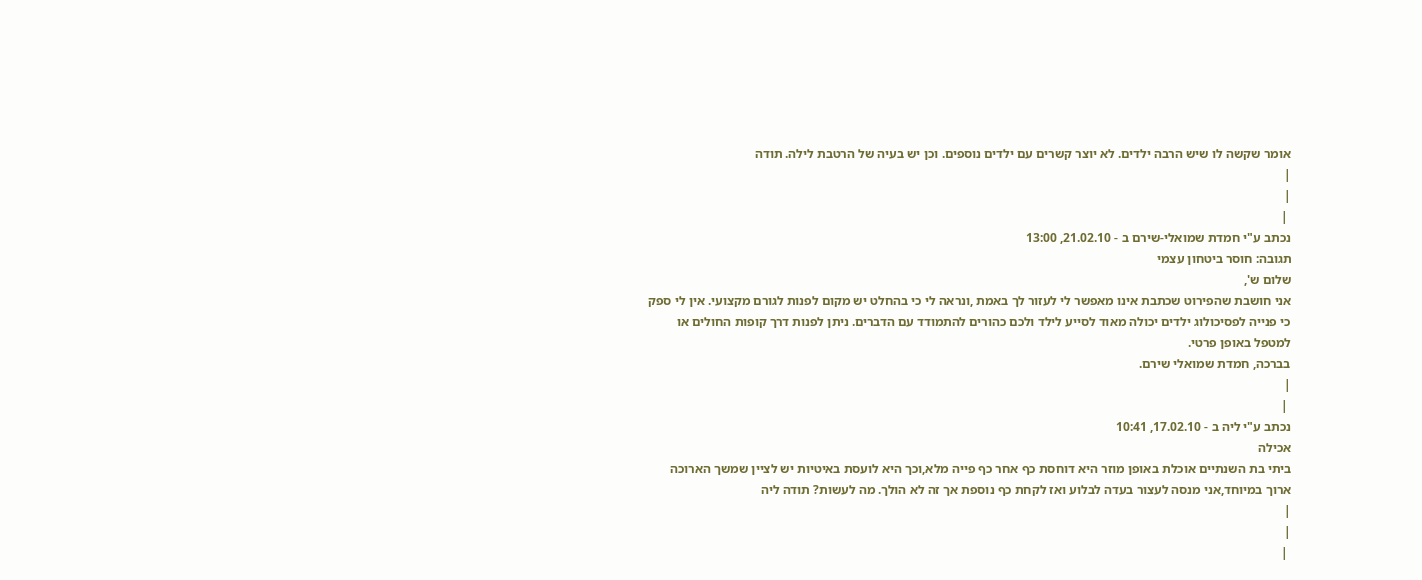אומר שקשה לו שיש הרבה ילדים. לא יוצר קשרים עם ילדים נוספים. וכן יש בעיה של הרטבת לילה. תודה
|
|
 |
נכתב ע"י חמדת שמואלי-שירם ב - 21.02.10, 13:00
תגובה: חוסר ביטחון עצמי
שלום ש',
אני חושבת שהפירוט שכתבת אינו מאפשר לי לעזור לך באמת ,ונראה לי כי בהחלט יש מקום לפנות לגורם מקצועי. אין לי ספק כי פנייה לפסיכולוג ילדים יכולה מאוד לסייע לילד ולכם כהורים להתמודד עם הדברים. ניתן לפנות דרך קופות החולים או למטפל באופן פרטי.
בברכה, חמדת שמואלי שירם.
|
 |
נכתב ע"י ליה ב - 17.02.10, 10:41
אכילה
ביתי בת השנתיים אוכלת באופן מוזר היא דוחסת כף אחר כף פייה מלא,וכך היא לועסת באיטיות יש לציין שמשך הארוכה ארוך במיוחד,אני מנסה לעצור בעדה לבלוע ואז לקחת כף נוספת אך זה לא הולך. מה לעשות? תודה ליה
|
|
 |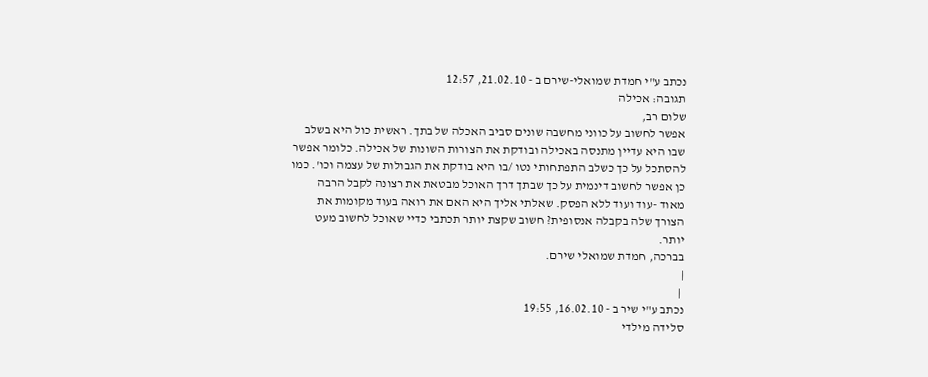נכתב ע"י חמדת שמואלי-שירם ב - 21.02.10, 12:57
תגובה: אכילה
שלום רב,
אפשר לחשוב על כווני מחשבה שונים סביב האכלה של בתך. ראשית כול היא בשלב שבו היא עדיין מתנסה באכילה ובודקת את הצורות השונות של אכילה. כלומר אפשר להסתכל על כך כשלב התפתחותי נטו /בו היא בודקת את הגבולות של עצמה וכו'. כמו כן אפשר לחשוב דינמית על כך שבתך דרך האוכל מבטאת את רצונה לקבל הרבה מאוד -עוד ועוד ללא הפסק. שאלתי אליך היא האם את רואה בעוד מקומות את הצורך שלה בקבלה אנסופית? חשוב שקצת יותר תכתבי כדיי שאוכל לחשוב מעט יותר.
בברכה, חמדת שמואלי שירם.
|
 |
נכתב ע"י שיר ב - 16.02.10, 19:55
סלידה מילדי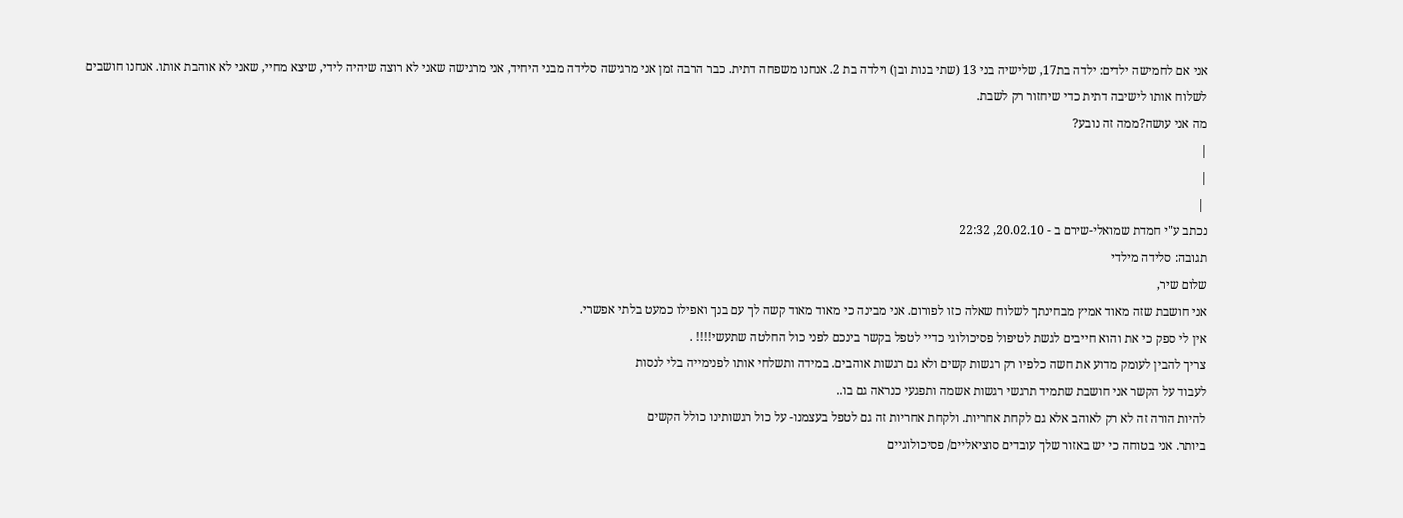אני אם לחמישה ילדים: ילדה בת17, שלישיה בני 13 (שתי בנות ובן) וילדה בת 2. אנחנו משפחה דתית. כבר הרבה זמן אני מרגישה סלידה מבני היחיד, אני מרגישה שאני לא רוצה שיהיה לידי, שיצא מחיי, שאני לא אוהבת אותו. אנחנו חושבים לשלוח אותו לישיבה דתית כדי שיחזור רק לשבת.
מה אני עושה?ממה זה נובע?
|
|
 |
נכתב ע"י חמדת שמואלי-שירם ב - 20.02.10, 22:32
תגובה: סלידה מילדי
שלום שיר,
אני חושבת שזה מאוד אמיץ מבחינתך לשלוח שאלה כזו לפורום. אני מבינה כי מאוד מאוד קשה לך עם בנך ואפילו כמעט בלתי אפשרי.
אין לי ספק כי את והוא חייבים לגשת לטיפול פסיכולוגי כדיי לטפל בקשר בינכם לפני כול החלטה שתעשי!!!! .
צריך להבין לעומק מדוע את חשה כלפיו רק רגשות קשים ולא גם רגשות אוהבים. במידה ותשלחי אותו לפנימייה בלי לנסות
לעבוד על הקשר אני חושבת שתמיד תרגשי רגשות אשמה ותפגעי כנראה גם בו..
להיות הורה זה לא רק לאוהב אלא גם לקחת אחריות. ולקחת אחריות זה גם לטפל בעצמנו- על כול רגשותינו כולל הקשים
ביותר. אני בטוחה כי יש באזור שלך עובדים סוציאליים/ פסיכולוגיים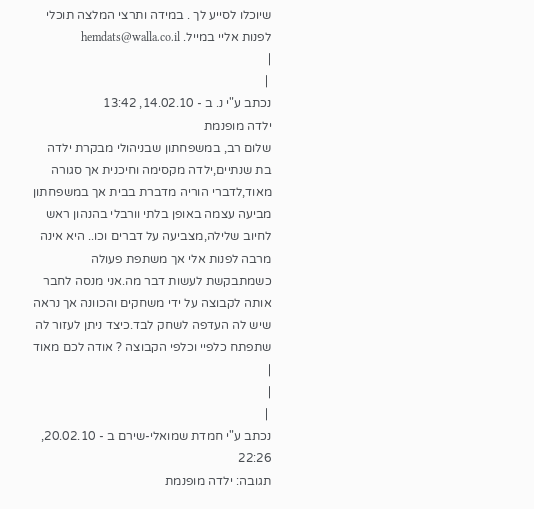שיוכלו לסייע לך . במידה ותרצי המלצה תוכלי
לפנות אליי במייל. hemdats@walla.co.il
|
 |
נכתב ע"י נ. ב - 14.02.10, 13:42
ילדה מופנמת
שלום רב, במשפחתון שבניהולי מבקרת ילדה בת שנתיים,ילדה מקסימה וחיכנית אך סגורה מאוד,לדברי הוריה מדברת בבית אך במשפחתון מביעה עצמה באופן בלתי וורבלי בהנהון ראש לחיוב שלילה,מצביעה על דברים וכו.. היא אינה מרבה לפנות אלי אך משתפת פעולה כשמתבקשת לעשות דבר מה.אני מנסה לחבר אותה לקבוצה על ידי משחקים והכוונה אך נראה שיש לה העדפה לשחק לבד.כיצד ניתן לעזור לה שתפתח כלפיי וכלפי הקבוצה ? אודה לכם מאוד
|
|
 |
נכתב ע"י חמדת שמואלי-שירם ב - 20.02.10, 22:26
תגובה: ילדה מופנמת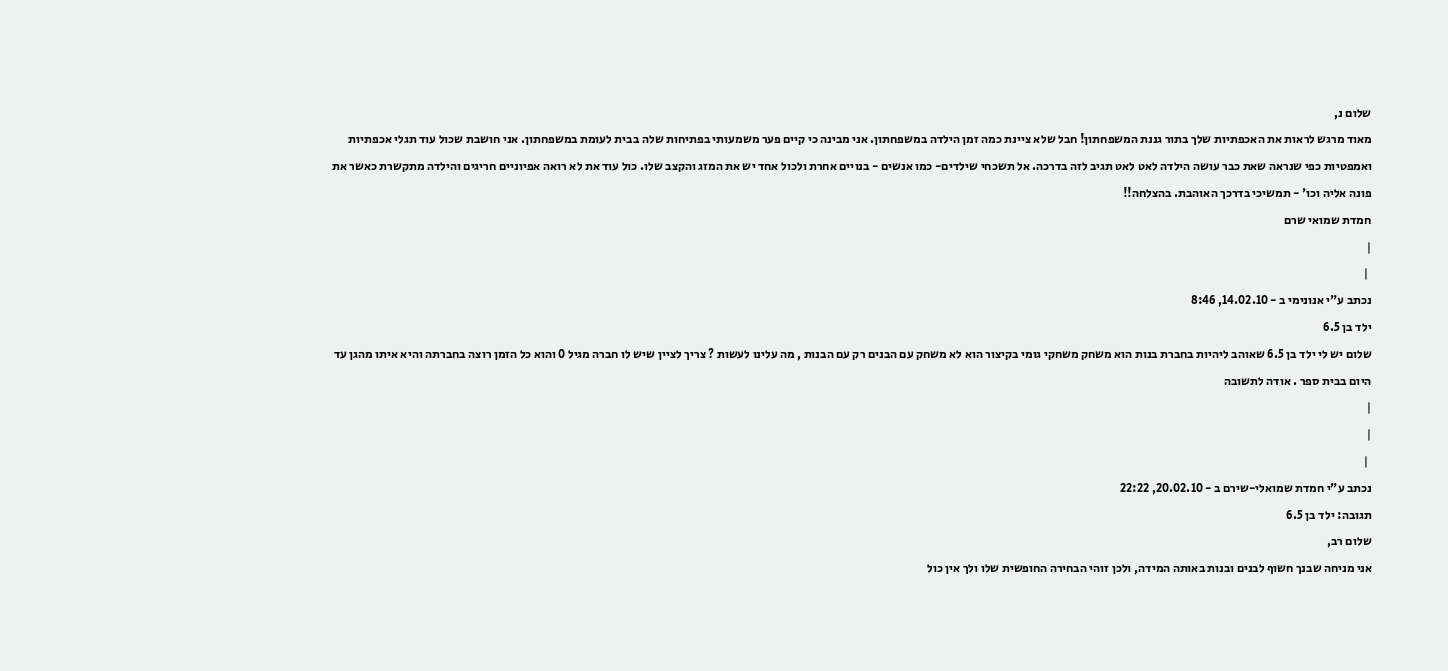שלום נ,
מאוד מרגש לראות את האכפתיות שלך בתור גננת המשפחתון! חבל שלא ציינת כמה זמן הילדה במשפחתון. אני מבינה כי קיים פער משמעותי בפתיחות שלה בבית לעומת במשפחתון. אני חושבת שכול עוד תגלי אכפתיות ואמפטיות כפי שנראה שאת כבר עושה הילדה לאט לאט תגיב לזה בדרכה. אל תשכחי שילדים- כמו אנשים - בנויים אחרת ולכול אחד יש את המזג והקצב שלו. כול עוד את לא רואה אפיוניים חריגים והילדה מתקשרת כאשר את פונה אליה וכו' - תמשיכי בדרכך האוהבת. בהצלחה!!
חמדת שמואי שרם
|
 |
נכתב ע"י אנונימי ב - 14.02.10, 8:46
ילד בן 6.5
שלום יש לי ילד בן 6.5 שאוהב ליהיות בחברת בנות הוא משחק משחקי גומי בקיצור הוא לא משחק עם הבנים רק עם הבנות , מה עלינו לעשות ? צריך לציין שיש לו חברה מגיל 0 והוא כל הזמן רוצה בחברתה והיא איתו מהגן עד היום בבית ספר . אודה לתשובה
|
|
 |
נכתב ע"י חמדת שמואלי-שירם ב - 20.02.10, 22:22
תגובה: ילד בן 6.5
שלום רב,
אני מניחה שבנך חשוף לבנים ובנות באותה המידה, ולכן זוהי הבחירה החופשית שלו ולך אין כול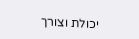יכולת וצורך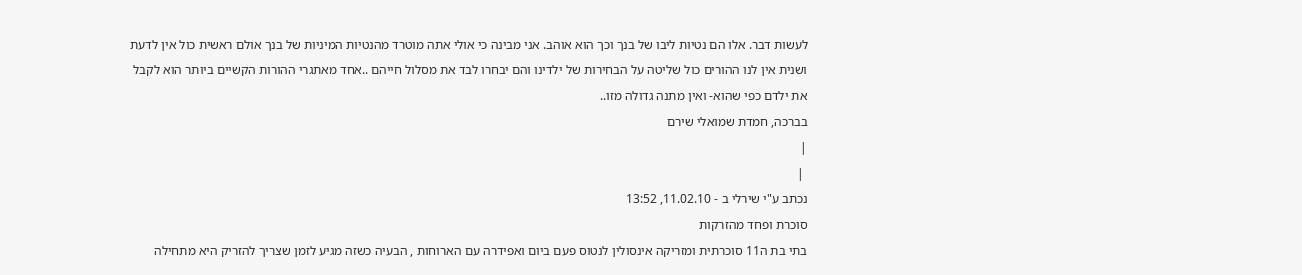לעשות דבר. אלו הם נטיות ליבו של בנך וכך הוא אוהב. אני מבינה כי אולי אתה מוטרד מהנטיות המיניות של בנך אולם ראשית כול אין לדעת ושנית אין לנו ההורים כול שליטה על הבחירות של ילדינו והם יבחרו לבד את מסלול חייהם ..אחד מאתגרי ההורות הקשיים ביותר הוא לקבל את ילדם כפי שהוא- ואין מתנה גדולה מזו..
בברכה, חמדת שמואלי שירם
|
 |
נכתב ע"י שירלי ב - 11.02.10, 13:52
סוכרת ופחד מהזרקות
בתי בת ה11 סוכרתית ומזריקה אינסולין לנטוס פעם ביום ואפידרה עם הארוחות , הבעיה כשזה מגיע לזמן שצריך להזריק היא מתחילה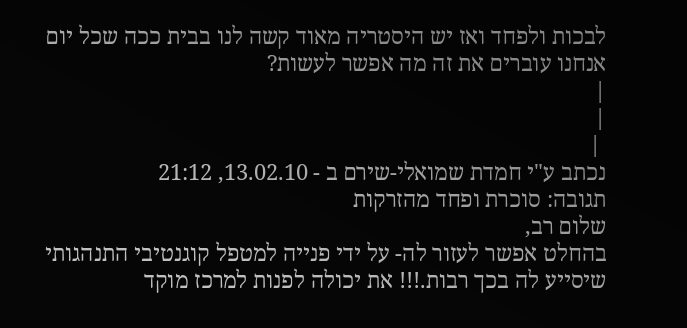לבכות ולפחד ואז יש היסטריה מאוד קשה לנו בבית ככה שכל יום אנחנו עוברים את זה מה אפשר לעשות?
|
|
 |
נכתב ע"י חמדת שמואלי-שירם ב - 13.02.10, 21:12
תגובה: סוכרת ופחד מהזרקות
שלום רב,
בהחלט אפשר לעזור לה- על ידי פנייה למטפל קוגנטיבי התנהגותי שיסייע לה בכך רבות.!!! את יכולה לפנות למרכז מוקד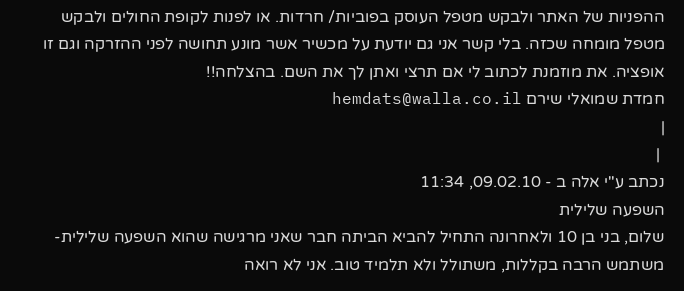ההפניות של האתר ולבקש מטפל העוסק בפוביות/ חרדות. או לפנות לקופת החולים ולבקש מטפל מומחה שכזה. בלי קשר אני גם יודעת על מכשיר אשר מונע תחושה לפני ההזרקה וגם זו אופציה. את מוזמנת לכתוב לי אם תרצי ואתן לך את השם. בהצלחה!!
חמדת שמואלי שירם hemdats@walla.co.il
|
 |
נכתב ע"י אלה ב - 09.02.10, 11:34
השפעה שלילית
שלום, בני בן 10 ולאחרונה התחיל להביא הביתה חבר שאני מרגישה שהוא השפעה שלילית- משתמש הרבה בקללות, משתולל ולא תלמיד טוב. אני לא רואה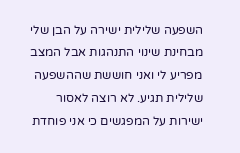השפעה שלילית ישירה על הבן שלי מבחינת שינוי התנהגות אבל המצב מפריע לי ואני חוששת שההשפעה שלילית תגיע. לא רוצה לאסור ישירות על המפגשים כי אני פוחדת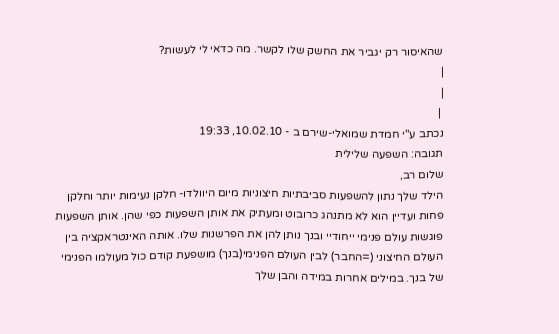שהאיסור רק יגביר את החשק שלו לקשר. מה כדאי לי לעשות?
|
|
 |
נכתב ע"י חמדת שמואלי-שירם ב - 10.02.10, 19:33
תגובה: השפעה שלילית
שלום רב,
הילד שלך נתון להשפעות סביבתיות חיצוניות מיום היוולדו- חלקן נעימות יותר וחלקן פחות ועדיין הוא לא מתנהג כרובוט ומעתיק את אותן השפעות כפי שהן. אותן השפעות פוגשות עולם פנימי ייחודיי ובנך נותן להן את הפרשנות שלו. אותה האינטראקציה בין העולם החיצוני (=החבר) לבין העולם הפנימי(בנך) מושפעת קודם כול מעולמו הפנימי של בנך. במילים אחרות במידה והבן שלך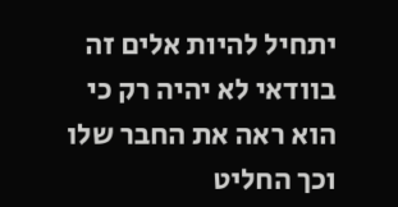יתחיל להיות אלים זה בוודאי לא יהיה רק כי הוא ראה את החבר שלו וכך החליט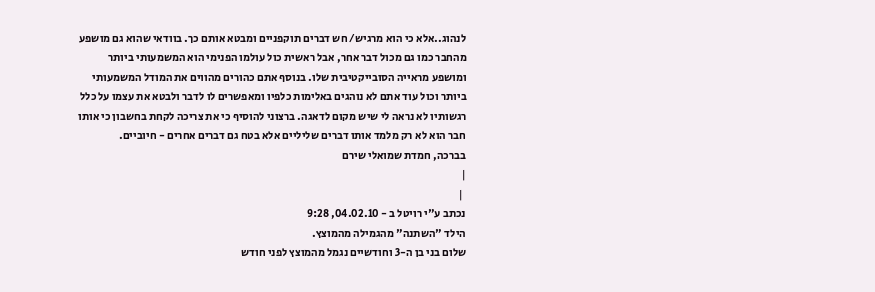לנהוג..אלא כי הוא מרגיש/ חש דברים תוקפניים ומבטא אותם כך. בוודאי שהוא גם מושפע מהחבר כמו גם מכול דבר אחר, אבל ראשית כול עולמו הפנימי הוא המשמעותי ביותר ומושפע מראייה הסובייקטיבית שלו. בנוסף אתם כהורים מהווים את המודל המשמעותי ביותר וכול עוד אתם לא נוהגים באלימות כלפיו ומאפשרים לו לדבר ולבטא את עצמו על כלל רגשותיו לא נראה לי שיש מקום לדאגה. ברצוני להוסיף כי את צריכה לקחת בחשבון כי אותו חבר הוא לא רק מלמד אותו דברים שליליים אלא בטח גם דברים אחרים - חיוביים.
בברכה, חמדת שמואלי שירם
|
 |
נכתב ע"י רויטל ב - 04.02.10, 9:28
הילד "השתנה" מהגמילה מהמוצץ.
שלום בני בן ה-3 וחודשיים נגמל מהמוצץ לפני חודש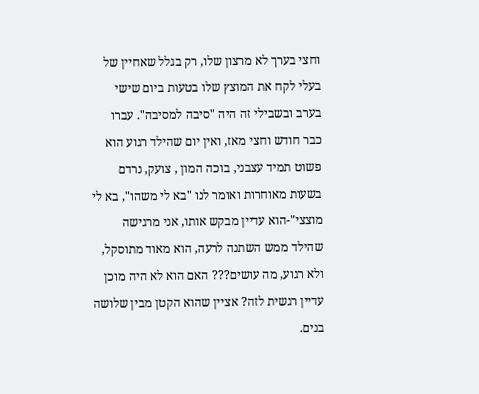וחצי בערך לא מרצון שלו, רק בגלל שאחיין של בעלי לקח את המוצץ שלו בטעות ביום שישי בערב ובשבילי זה היה "סיבה למסיבה". עברו כבר חודש וחצי מאז, ואין יום שהילד רגוע הוא פשוט תמיד עצבני, בוכה המון , צועק, נרדם בשעות מאוחרות ואומר לנו "בא לי משהו", בא לי מוצצי"-הוא עדיין מבקש אותו, אני מרגישה שהילד ממש השתנה לרעה, הוא מאוד מתוסקל, ולא רגוע, מה עושים??? האם הוא לא היה מוכן עדיין רגשית לזה? אציין שהוא הקטן מבין שלושה בנים.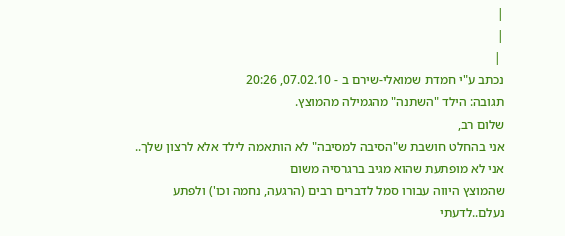|
|
 |
נכתב ע"י חמדת שמואלי-שירם ב - 07.02.10, 20:26
תגובה: הילד "השתנה" מהגמילה מהמוצץ.
שלום רב,
אני בהחלט חושבת ש"הסיבה למסיבה" לא הותאמה לילד אלא לרצון שלך.. אני לא מופתעת שהוא מגיב ברגרסיה משום
שהמוצץ היווה עבורו סמל לדברים רבים (הרגעה, נחמה וכו') ולפתע נעלם..לדעתי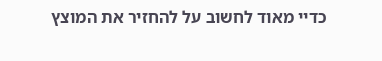כדיי מאוד לחשוב על להחזיר את המוצץ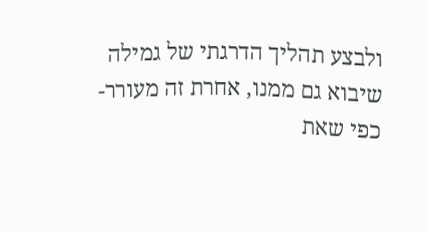ולבצע תהליך הדרגתי של גמילה שיבוא גם ממנו, אחרת זה מעורר- כפי שאת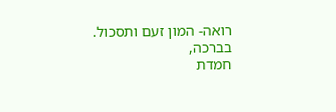רואה- המון זעם ותסכול.
בברכה,
חמדת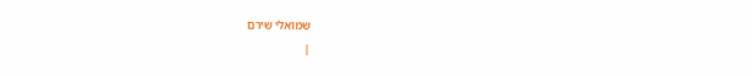שמואלי שירם
|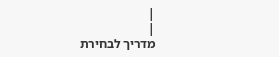|
|
מדריך לבחירת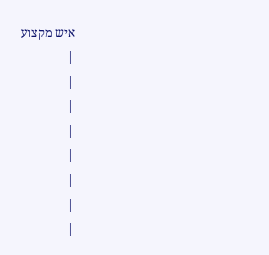איש מקצוע
|
|
|
|
|
|
|
|